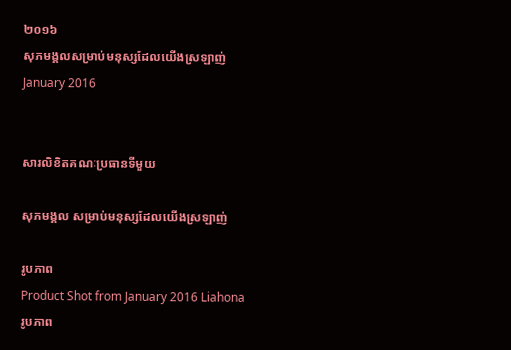២០១៦
សុភមង្គលសម្រាប់មនុស្សដែលយើងស្រឡាញ់
January 2016


សារលិខិតគណៈប្រធានទីមួយ

សុភមង្គល សម្រាប់មនុស្សដែលយើងស្រឡាញ់

រូបភាព
Product Shot from January 2016 Liahona
រូបភាព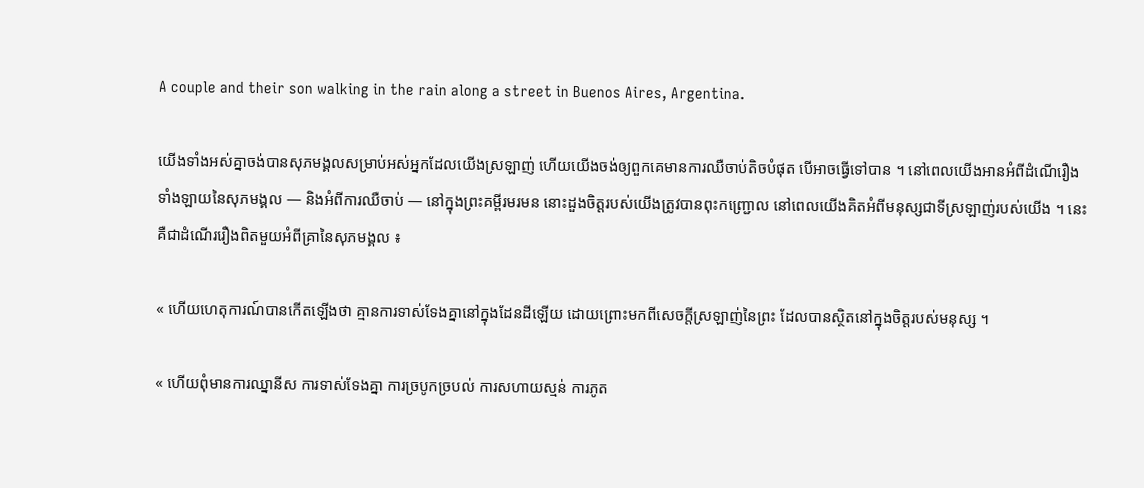A couple and their son walking in the rain along a street in Buenos Aires, Argentina.

យើងទាំងអស់គ្នាចង់បានសុភមង្គលសម្រាប់អស់អ្នកដែលយើងស្រឡាញ់ ហើយយើងចង់ឲ្យពួកគេមានការឈឺចាប់តិចបំផុត បើអាចធ្វើទៅបាន ។ នៅពេលយើងអានអំពីដំណើរឿងទាំងឡាយនៃសុភមង្គល — និងអំពីការឈឺចាប់ — នៅក្នុងព្រះគម្ពីរមរមន នោះដួងចិត្តរបស់យើងត្រូវបានពុះកញ្ជ្រោល នៅពេលយើងគិតអំពីមនុស្សជាទីស្រឡាញ់របស់យើង ។ នេះគឺជាដំណើររឿងពិតមួយអំពីគ្រានៃសុភមង្គល ៖

« ហើយហេតុការណ៍បានកើតឡើងថា គ្មានការទាស់ទែងគ្នានៅក្នុងដែនដីឡើយ ដោយព្រោះមកពីសេចក្ដីស្រឡាញ់នៃព្រះ ដែលបានស្ថិតនៅក្នុងចិត្តរបស់មនុស្ស ។

« ហើយពុំមានការឈ្នានីស ការទាស់ទែងគ្នា ការច្របូកច្របល់ ការសហាយស្មន់ ការភូត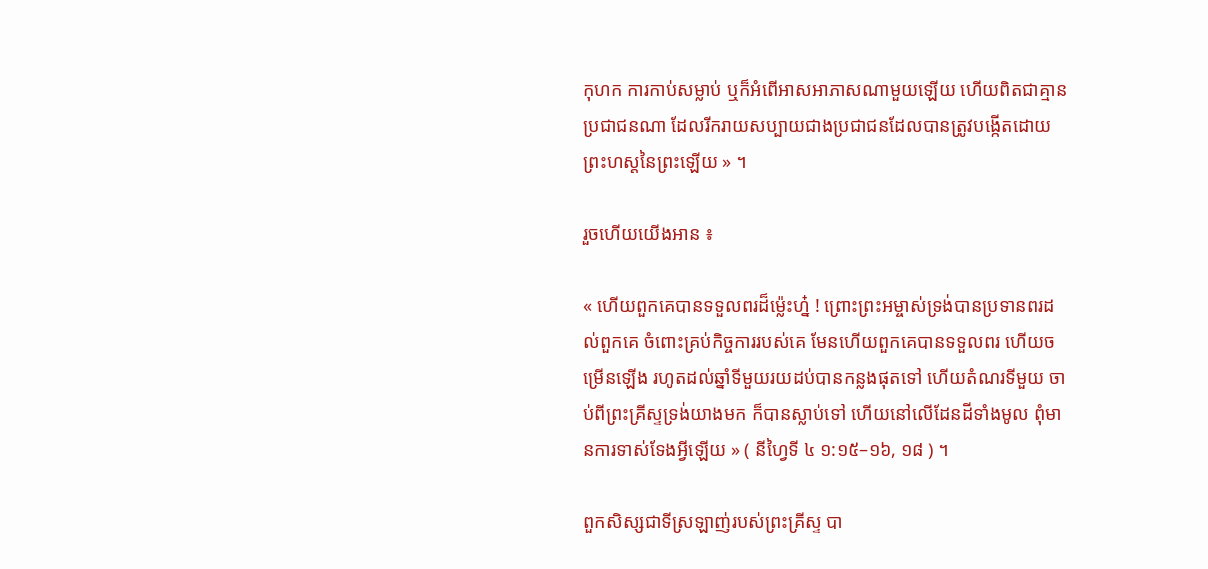កុហក ការកាប់សម្លាប់ ឬក៏អំពើអាសអាភាសណាមួយឡើយ ហើយពិតជាគ្មានប្រជាជនណា ដែលរីករាយសប្បាយជាងប្រជាជនដែលបានត្រូវបង្កើតដោយព្រះហស្ដនៃព្រះឡើយ » ។

រួចហើយយើងអាន ៖

« ហើយពួកគេបានទទួលពរដ៏ម៉្លេះហ្ន៎ ! ព្រោះព្រះអម្ចាស់ទ្រង់បានប្រទានពរដល់ពួកគេ ចំពោះគ្រប់កិច្ចការរបស់គេ មែនហើយពួកគេបានទទួលពរ ហើយចម្រើនឡើង រហូតដល់ឆ្នាំទីមួយរយដប់បានកន្លងផុតទៅ ហើយតំណរទីមួយ ចាប់ពីព្រះគ្រីស្ទទ្រង់យាងមក ក៏បានស្លាប់ទៅ ហើយនៅលើដែនដីទាំងមូល ពុំមានការទាស់ទែងអ្វីឡើយ » ( នីហ្វៃទី ៤ ១:១៥–១៦, ១៨ ) ។

ពួកសិស្សជាទីស្រឡាញ់របស់ព្រះគ្រីស្ទ បា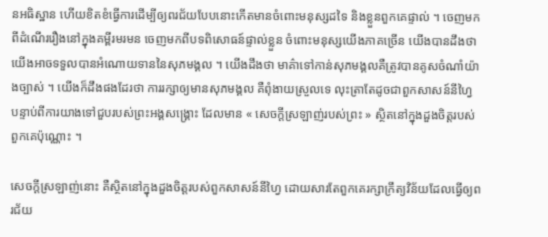នអធិស្ឋាន ហើយខិតខំធ្វើការដើម្បីឲ្យពរជ័យបែបនោះកើតមានចំពោះមនុស្សដទៃ និងខ្លួនពួកគេផ្ទាល់ ។ ចេញមកពីដំណើររឿងនៅក្នុងគម្ពីរមរមន ចេញមកពីបទពិសោធន៍ផ្ទាល់ខ្លួន ចំពោះមនុស្សយើងភាគច្រើន យើងបានដឹងថា យើងអាចទទួលបានអំណោយទាននៃសុភមង្គល ។ យើងដឹងថា មាគ៌ាទៅកាន់សុភមង្គលគឺត្រូវបានគូសចំណាំយ៉ាងច្បាស់ ។ យើងក៏ដឹងផងដែរថា ការរក្សាឲ្យមានសុភមង្គល គឺពុំងាយស្រួលទេ លុះត្រាតែដូចជាពួកសាសន៍នីហ្វៃ បន្ទាប់ពីការយាងទៅជួបរបស់ព្រះអង្គសង្គ្រោះ ដែលមាន « សេចក្ដីស្រឡាញ់របស់ព្រះ » ស្ថិតនៅក្នុងដួងចិត្តរបស់ពួកគេប៉ុណ្ណោះ ។

សេចក្ដីស្រឡាញ់នោះ គឺស្ថិតនៅក្នុងដួងចិត្តរបស់ពួកសាសន៍នីហ្វៃ ដោយសារតែពួកគេរក្សាក្រឹត្យវិន័យដែលធ្វើឲ្យពរជ័យ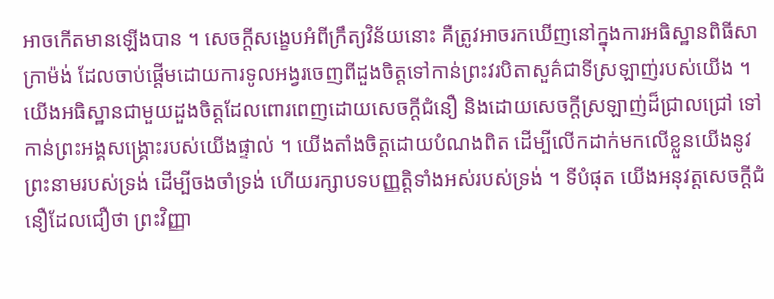អាចកើតមានឡើងបាន ។ សេចក្ដីសង្ខេបអំពីក្រឹត្យវិន័យនោះ គឺត្រូវអាចរកឃើញនៅក្នុងការអធិស្ឋានពិធីសាក្រាម៉ង់ ដែលចាប់ផ្ដើមដោយការទូលអង្វរចេញពីដួងចិត្តទៅកាន់ព្រះវរបិតាសួគ៌ជាទីស្រឡាញ់របស់យើង ។ យើងអធិស្ឋានជាមួយដួងចិត្តដែលពោរពេញដោយសេចក្ដីជំនឿ និងដោយសេចក្ដីស្រឡាញ់ដ៏ជ្រាលជ្រៅ ទៅកាន់ព្រះអង្គសង្គ្រោះរបស់យើងផ្ទាល់ ។ យើងតាំងចិត្តដោយបំណងពិត ដើម្បីលើកដាក់មកលើខ្លួនយើងនូវព្រះនាមរបស់ទ្រង់ ដើម្បីចងចាំទ្រង់ ហើយរក្សាបទបញ្ញត្តិទាំងអស់របស់ទ្រង់ ។ ទីបំផុត យើងអនុវត្តសេចក្ដីជំនឿដែលជឿថា ព្រះវិញ្ញា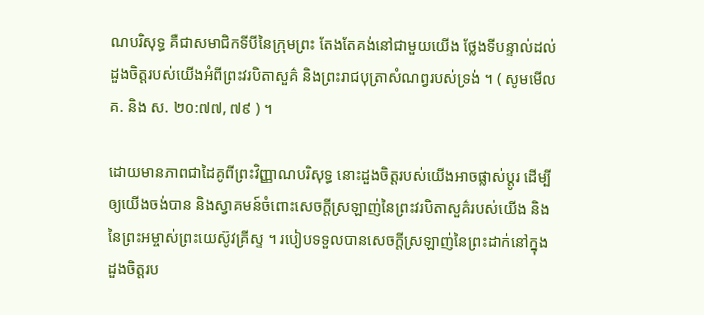ណបរិសុទ្ធ គឺជាសមាជិកទីបីនៃក្រុមព្រះ តែងតែគង់នៅជាមួយយើង ថ្លែងទីបន្ទាល់ដល់ដួងចិត្តរបស់យើងអំពីព្រះវរបិតាសួគ៌ និងព្រះរាជបុត្រាសំណព្វរបស់ទ្រង់ ។ ( សូមមើល  គ. និង ស. ២០:៧៧, ៧៩ ) ។

ដោយមានភាពជាដៃគូពីព្រះវិញ្ញាណបរិសុទ្ធ នោះដួងចិត្តរបស់យើងអាចផ្លាស់ប្ដូរ ដើម្បីឲ្យយើងចង់បាន និងស្វាគមន៍ចំពោះសេចក្ដីស្រឡាញ់នៃព្រះវរបិតាសួគ៌របស់យើង និងនៃព្រះអម្ចាស់ព្រះយេស៊ូវគ្រីស្ទ ។ របៀបទទួលបានសេចក្ដីស្រឡាញ់នៃព្រះដាក់នៅក្នុងដួងចិត្តរប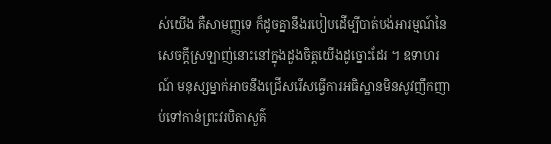ស់យើង គឺសាមញ្ញទេ ក៏ដូចគ្នានឹងរបៀបដើម្បីបាត់បង់អារម្មណ៍នៃសេចក្ដីស្រឡាញ់នោះនៅក្នុងដួងចិត្តយើងដូច្នោះដែរ ។ ឧទាហរណ៍ មនុស្សម្នាក់អាចនឹងជ្រើសរើសធ្វើការអធិស្ឋានមិនសូវញឹកញាប់ទៅកាន់ព្រះវរបិតាសួគ៌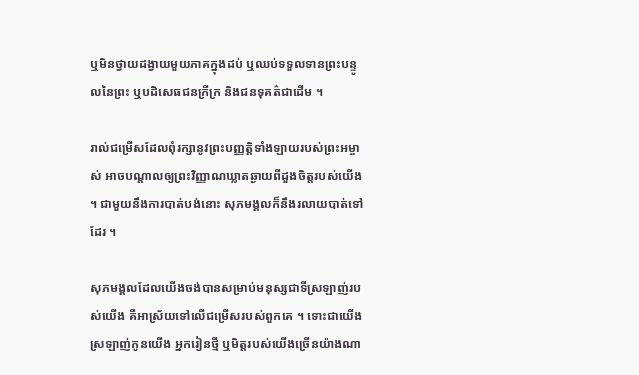ឬមិនថ្វាយដង្វាយមួយភាគក្នុងដប់ ឬឈប់ទទួលទានព្រះបន្ទូលនៃព្រះ ឬបដិសេធជនក្រីក្រ និងជនទុគត៌ជាដើម ។

រាល់ជម្រើសដែលពុំរក្សានូវព្រះបញ្ញត្តិទាំងឡាយរបស់ព្រះអម្ចាស់ អាចបណ្ដាលឲ្យព្រះវិញ្ញាណឃ្លាតឆ្ងាយពីដួងចិត្តរបស់យើង ។ ជាមួយនឹងការបាត់បង់នោះ សុភមង្គលក៏នឹងរលាយបាត់ទៅដែរ ។

សុភមង្គលដែលយើងចង់បានសម្រាប់មនុស្សជាទីស្រឡាញ់របស់យើង គឺអាស្រ័យទៅលើជម្រើសរបស់ពួកគេ ។ ទោះជាយើងស្រឡាញ់កូនយើង អ្នករៀនថ្មី ឬមិត្តរបស់យើងច្រើនយ៉ាងណា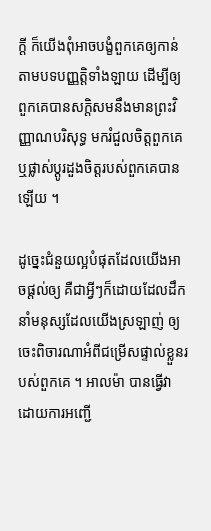ក្ដី ក៏យើងពុំអាចបង្ខំពួកគេឲ្យកាន់តាមបទបញ្ញត្តិទាំងឡាយ ដើម្បីឲ្យពួកគេបានសក្ដិសមនឹងមានព្រះវិញ្ញាណបរិសុទ្ធ មករំជួលចិត្តពួកគេ ឬផ្លាស់ប្ដូរដួងចិត្តរបស់ពួកគេបានឡើយ ។

ដូច្នេះជំនួយល្អបំផុតដែលយើងអាចផ្ដល់ឲ្យ គឺជាអ្វីៗក៏ដោយដែលដឹកនាំមនុស្សដែលយើងស្រឡាញ់ ឲ្យចេះពិចារណាអំពីជម្រើសផ្ទាល់ខ្លួនរបស់ពួកគេ ។ អាលម៉ា បានធ្វើវាដោយការអញ្ជើ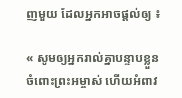ញមួយ ដែលអ្នកអាចផ្ដល់ឲ្យ ៖

« សូមឲ្យអ្នករាល់គ្នាបន្ទាបខ្លួនចំពោះព្រះអម្ចាស់ ហើយអំពាវ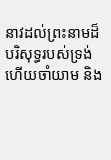នាវដល់ព្រះនាមដ៏បរិសុទ្ធរបស់ទ្រង់ ហើយចាំយាម និង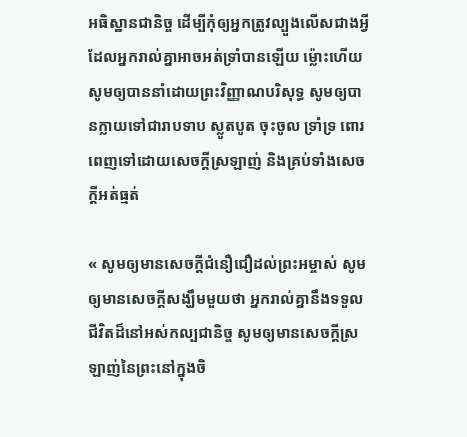អធិស្ឋានជានិច្ច ដើម្បីកុំឲ្យអ្នកត្រូវល្បួងលើសជាងអ្វីដែលអ្នករាល់គ្នាអាចអត់ទ្រាំបានឡើយ ម្ល៉ោះហើយ សូមឲ្យបាននាំដោយព្រះវិញ្ញាណបរិសុទ្ធ សូមឲ្យបានក្លាយទៅជារាបទាប ស្លូតបូត ចុះចូល ទ្រាំទ្រ ពោរពេញទៅដោយសេចក្ដីស្រឡាញ់ និងគ្រប់ទាំងសេចក្ដីអត់ធ្មត់

« សូមឲ្យមានសេចក្ដីជំនឿជឿដល់ព្រះអម្ចាស់ សូមឲ្យមានសេចក្ដីសង្ឃឹមមួយថា អ្នករាល់គ្នានឹងទទួលជីវិតដ៏នៅអស់កល្បជានិច្ច សូមឲ្យមានសេចក្ដីស្រឡាញ់នៃព្រះនៅក្នុងចិ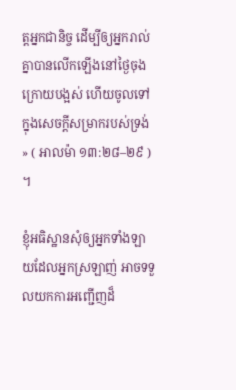ត្តអ្នកជានិច្ច ដើម្បីឲ្យអ្នករាល់គ្នាបានលើកឡើងនៅថ្ងៃចុងក្រោយបង្អស់ ហើយចូលទៅក្នុងសេចក្ដីសម្រាករបស់ទ្រង់ » ( អាលម៉ា ១៣:២៨–២៩ ) ។

ខ្ញុំអធិស្ឋានសុំឲ្យអ្នកទាំងឡាយដែលអ្នកស្រឡាញ់ អាចទទួលយកការអញ្ជើញដ៏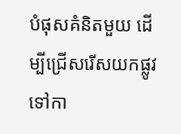បំផុសគំនិតមួយ ដើម្បីជ្រើសរើសយកផ្លូវទៅកា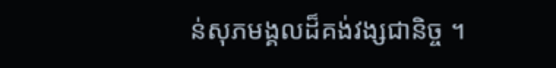ន់សុភមង្គលដ៏គង់វង្សជានិច្ច ។